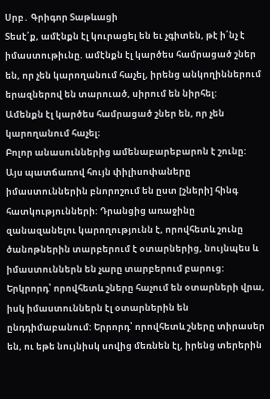Սրբ․ Գրիգոր Տաթևացի
Տեսէ՛ք, ամէնքն էլ կուրացել են եւ չգիտեն, թէ ի՛նչ է իմաստութիւնը. ամէնքն էլ կարծես համրացած շներ են, որ չեն կարողանում հաչել, իրենց անկողիններում երազներով են տարուած, սիրում են նիրհել:
Ամենքն էլ կարծես համրացած շներ են, որ չեն կարողանում հաչել։
Բոլոր անասուններից ամենաբարեբարոն է շունը: Այս պատճառով հույն փիլիսոփաները իմաստուններին բնորոշում են ըստ [շների] հինգ հատկությունների: Դրանցից առաջինը զանազանելու կարողությունն է, որովհետև շունը ծանոթներին տարբերում է օտարներից, նույնպես և իմաստուններն են չարը տարբերում բարուց: Երկրորդ՝ որովհետև շները հաչում են օտարների վրա, իսկ իմաստուններն էլ օտարներին են ընդդիմաբանում: Երրորդ՝ որովհետև շները տիրասեր են, ու եթե նույնիսկ սովից մեռնեն էլ, իրենց տերերին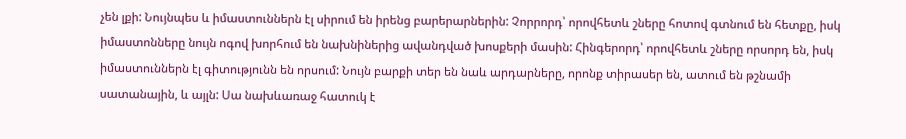չեն լքի: Նույնպես և իմաստուններն էլ սիրում են իրենց բարերարներին: Չորրորդ՝ որովհետև շները հոտով գտնում են հետքը, իսկ իմաստոնները նույն ոգով խորհում են նախնիներից ավանդված խոսքերի մասին: Հինգերորդ՝ որովհետև շները որսորդ են, իսկ իմաստուններն էլ գիտությունն են որսում: Նույն բարքի տեր են նաև արդարները, որոնք տիրասեր են, ատում են թշնամի սատանային, և այլն: Սա նախևառաջ հատուկ է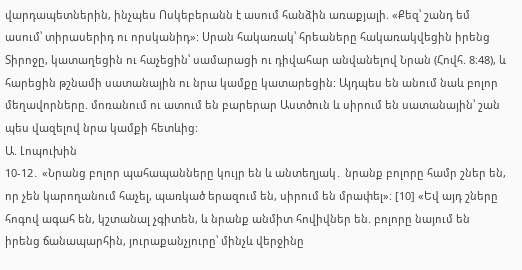վարդապետներին, ինչպես Ոսկեբերանն է ասում հանձին առաքյալի. «Քեզ՝ շանդ եմ ասում՝ տիրասերիդ ու որսկանիդ»: Սրան հակառակ՝ հրեաները հակառակվեցին իրենց Տիրոջը, կատաղեցին ու հաչեցին՝ սամարացի ու դիվահար անվանելով Նրան (Հովհ. 8։48), և հարեցին թշնամի սատանային ու նրա կամքը կատարեցին: Այդպես են անում նաև բոլոր մեղավորները. մոռանում ու ատում են բարերար Աստծուն և սիրում են սատանային՝ շան պես վազելով նրա կամքի հետևից:
Ա. Լոպուխին
10-12․ «Նրանց բոլոր պահապանները կույր են և անտեղյակ․ նրանք բոլորը համր շներ են, որ չեն կարողանում հաչել, պառկած երազում են, սիրում են մրափել»։ [10] «Եվ այդ շները հոգով ագահ են, կշտանալ չգիտեն, և նրանք անմիտ հովիվներ են. բոլորը նայում են իրենց ճանապարհին, յուրաքանչյուրը՝ մինչև վերջինը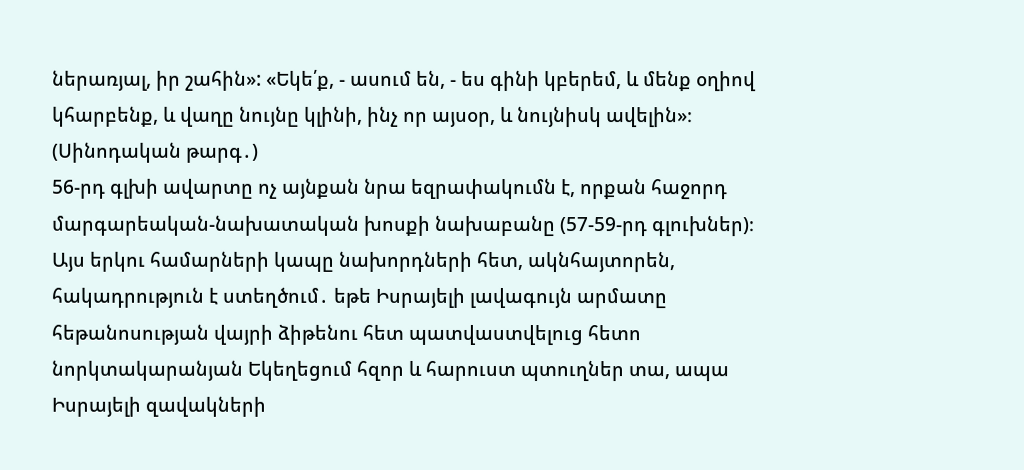ներառյալ, իր շահին»: «Եկե՛ք, - ասում են, - ես գինի կբերեմ, և մենք օղիով կհարբենք, և վաղը նույնը կլինի, ինչ որ այսօր, և նույնիսկ ավելին»։ (Սինոդական թարգ․)
56-րդ գլխի ավարտը ոչ այնքան նրա եզրափակումն է, որքան հաջորդ մարգարեական-նախատական խոսքի նախաբանը (57-59-րդ գլուխներ)։ Այս երկու համարների կապը նախորդների հետ, ակնհայտորեն, հակադրություն է ստեղծում․ եթե Իսրայելի լավագույն արմատը հեթանոսության վայրի ձիթենու հետ պատվաստվելուց հետո նորկտակարանյան Եկեղեցում հզոր և հարուստ պտուղներ տա, ապա Իսրայելի զավակների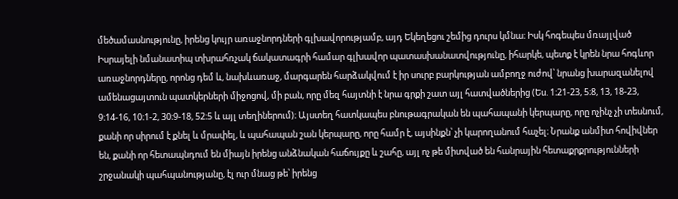մեծամասնությունը, իրենց կույր առաջնորդների գլխավորությամբ, այդ Եկեղեցու շեմից դուրս կմնա։ Իսկ հոգեպես մռայլված Իսրայելի նմանատիպ տխրահռչակ ճակատագրի համար գլխավոր պատասխանատվությունը, իհարկե, պետք է կրեն նրա հոգևոր առաջնորդները, որոնց դեմ և, նախևառաջ, մարգարեն հարձակվում է իր սուրբ բարկության ամբողջ ուժով՝ նրանց խարազանելով ամենացայտուն պատկերների միջոցով, մի բան, որը մեզ հայտնի է նրա գրքի շատ այլ հատվածներից (Ես. 1։21-23, 5։8, 13, 18-23, 9։14-16, 10։1-2, 30։9-18, 52։5 և այլ տեղիներում)։ Այստեղ հատկապես բնութագրական են պահապանի կերպարը, որը ոչինչ չի տեսնում, քանի որ սիրում է քնել և մրափել, և պահապան շան կերպարը, որը համր է, այսինքն՝ չի կարողանում հաչել։ Նրանք անմիտ հովիվներ են, քանի որ հետապնդում են միայն իրենց անձնական հաճույքը և շահը, այլ ոչ թե միտված են հանրային հետաքրքրությունների շրջանակի պահպանությանը, էլ ուր մնաց թե՝ իրենց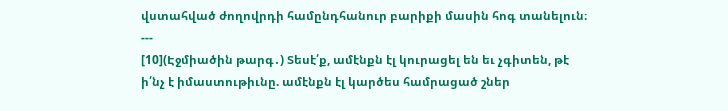վստահված ժողովրդի համընդհանուր բարիքի մասին հոգ տանելուն։
---
[10](Էջմիածին թարգ․) Տեսէ՛ք, ամէնքն էլ կուրացել են եւ չգիտեն, թէ ի՛նչ է իմաստութիւնը. ամէնքն էլ կարծես համրացած շներ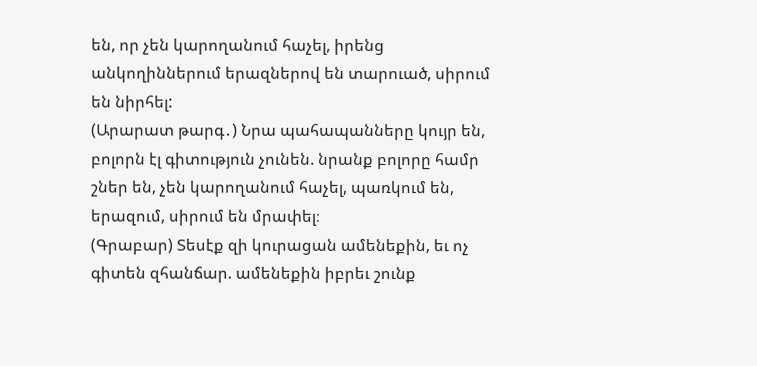են, որ չեն կարողանում հաչել, իրենց անկողիններում երազներով են տարուած, սիրում են նիրհել:
(Արարատ թարգ․) Նրա պահապանները կույր են, բոլորն էլ գիտություն չունեն. նրանք բոլորը համր շներ են, չեն կարողանում հաչել, պառկում են, երազում, սիրում են մրափել։
(Գրաբար) Տեսէք զի կուրացան ամենեքին, եւ ոչ գիտեն զհանճար. ամենեքին իբրեւ շունք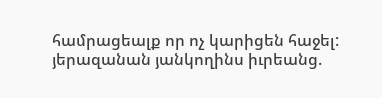համրացեալք որ ոչ կարիցեն հաջել: յերազանան յանկողինս իւրեանց.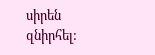սիրեն զնիրհել: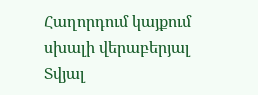Հաղորդում կայքում սխալի վերաբերյալ
Տվյալ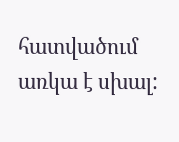հատվածում առկա է սխալ: